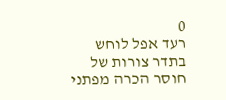0
רעד אפל לוחש בתדר צורות של חוסר הכרה מפתני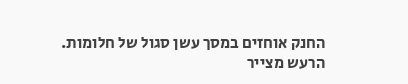החנק אוחזים במסך עשן סגול של חלומות.
הרעש מצייר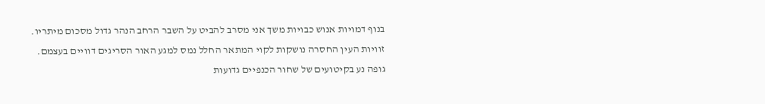בנוף דמויות אנוש כבויות משך אני מסרב להביט על השבר הרחב הנהר גדול מסכום מיתריו.
זוויות העין החסרה נושקות לקוי המתאר החלל נמס למגע האור הסריגים דוויים בעצמם.
גופה נע בקיטועים של שחור הכנפיים גדועות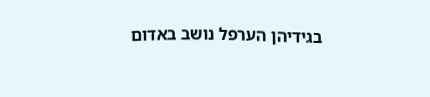בגידיהן הערפל נושב באדום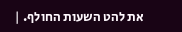את להט השעות החולף. |